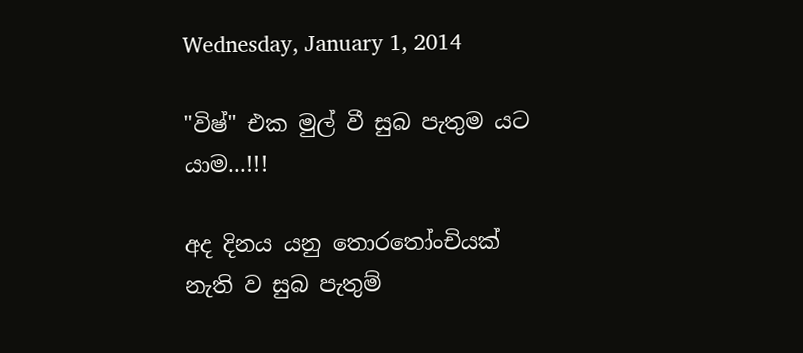Wednesday, January 1, 2014

"විෂ්" එක මුල් වී සුබ පැතුම යට යාම...!!!

අද දිනය යනු තොරතෝංචියක් නැති ව සුබ පැතුම්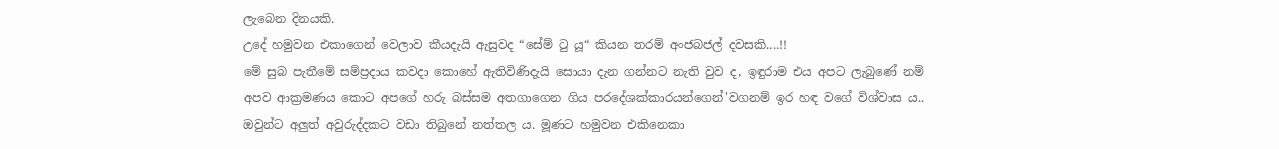ලැබෙන දිනයකි.
උදේ හමුවන එකාගෙන් වෙලාව කීයදැයි ඇසුවද “සේම් ටු යූ“ කියන තරම් අංජබජල් දවසකි....!!
මේ සුබ පැතීමේ සම්ප්‍රදාය කවදා කොහේ ඇතිවිණිදැයි සොයා දැන ගන්නට නැති වුව ද, ඉඳුරාම එය අපට ලැබුණේ නම් අපව ආක්‍රමණය කොට අපගේ හරු බස්සම අතගාගෙන ගිය පරදේශක්කාරයන්ගෙන්'වගනම් ඉර හඳ වගේ විශ්වාස ය.. ඔවුන්ට අලුත් අවුරුද්දකට වඩා තිබුනේ නත්තල ය. මූණට හමුවන එකිනෙකා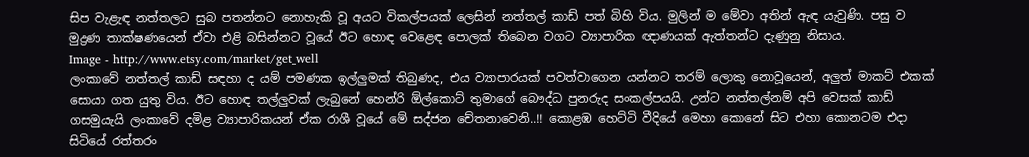සිප වැළැඳ නත්තලට සුබ පතන්නට නොහැකි වූ අයට විකල්පයක් ලෙසින් නත්තල් කාඩ් පත් බිහි විය. මුලින් ම මේවා අතින් ඇඳ යැවුණි. පසු ව මුද්‍රණ තාක්ෂණයෙන් ඒවා එළි බසින්නට වූයේ ඊට හොඳ වෙළෙඳ පොලක් තිබෙන වගට ව්‍යාපාරික ඥාණයක් ඇත්තන්ට දැණුනු නිසාය.
Image - http://www.etsy.com/market/get_well
ලංකාවේ නත්තල් කාඩ් සඳහා ද යම් පමණක ඉල්ලුමක් තිබුණද, එය ව්‍යාපාරයක් පවත්වාගෙන යන්නට තරම් ලොකු නොවූයෙන්, අලුත් මාකට් එකක් සොයා ගත යුතු විය. ඊට හොඳ තල්ලුවක් ලැබුනේ හෙන්රි ඕල්කොට් තුමාගේ බෞද්ධ පුනරුද සංකල්පයයි. උන්ට නත්තල්නම් අපි වෙසක් කාඩ් ගසමුයැයි ලංකාවේ දමිළ ව්‍යාපාරිකයන් ඒක රාශී වූයේ මේ සද්ජන චේතනාවෙනි..!! කොළඹ හෙට්ටි වීදියේ මෙහා කොනේ සිට එහා කොනටම එදා සිටියේ රත්තරං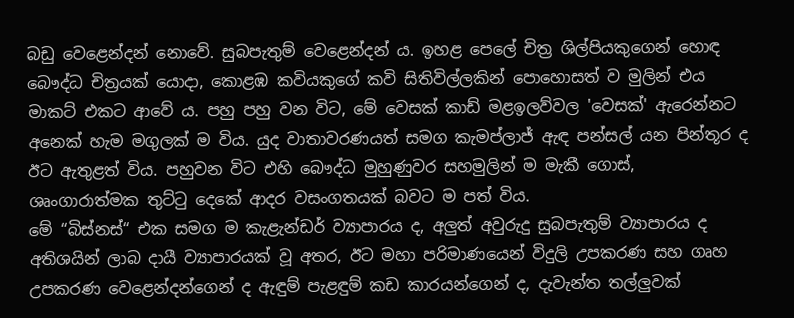බඩු වෙළෙන්දන් නොවේ. සුබපැතුම් වෙළෙන්දන් ය. ඉහළ පෙලේ චිත්‍ර ශිල්පියකුගෙන් හොඳ බෞද්ධ චිත්‍රයක් යොදා, කොළඹ කවියකුගේ කවි සිතිවිල්ලකින් පොහොසත් ව මුලින් එය මාකට් එකට ආවේ ය. පහු පහු වන විට, මේ වෙසක් කාඩ් මළඉලව්වල 'වෙසක්' ඇරෙන්නට අනෙක් හැම මගුලක් ම විය. යුද වාතාවරණයත් සමග කැමප්ලාජ් ඇඳ පන්සල් යන පින්තූර ද ඊට ඇතුළත් විය. පහුවන විට එහි බෞද්ධ මුහුණුවර සහමුලින් ම මැකී ගොස්, ශෘංගාරාත්මක තුට්ටු දෙකේ ආදර වසංගතයක් බවට ම පත් විය.
මේ “බිස්නස්“ එක සමග ම කැළැන්ඩර් ව්‍යාපාරය ද, අලුත් අවුරුදු සුබපැතුම් ව්‍යාපාරය ද අතිශයින් ලාබ දායී ව්‍යාපාරයක් වූ අතර, ඊට මහා පරිමාණයෙන් විදුලි උපකරණ සහ ගෘහ උපකරණ වෙළෙන්දන්ගෙන් ද ඇඳුම් පැළඳුම් කඩ කාරයන්ගෙන් ද, දැවැන්ත තල්ලුවක්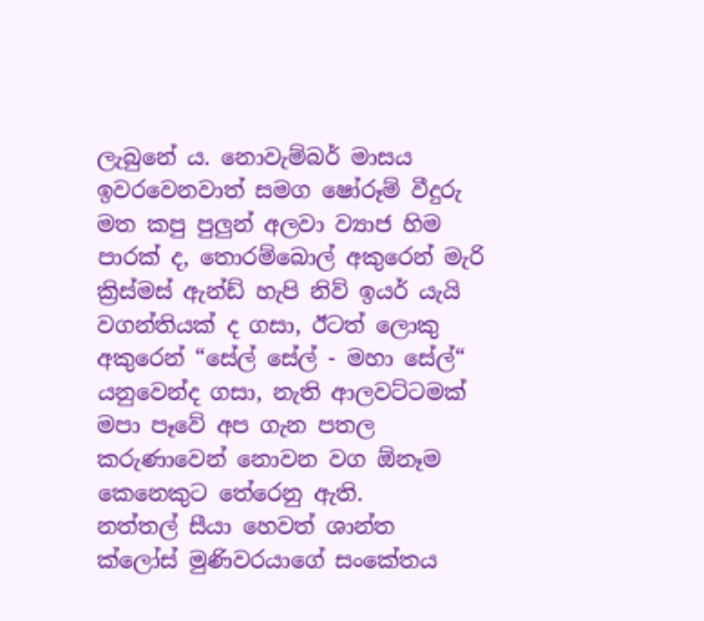ලැබුනේ ය. නොවැම්බර් මාසය ඉවරවෙනවාත් සමග ෂෝරූම් වීදුරු මත කපු පුලුන් අලවා ව්‍යාජ හිම පාරක් ද, තොරම්බොල් අකුරෙන් මැරි ක්‍රිස්මස් ඇන්ඩ් හැපි නිව් ඉයර් යැයි වගන්තියක් ද ගසා, ඊටත් ලොකු අකුරෙන් “සේල් සේල් - මහා සේල්“ යනුවෙන්ද ගසා, නැති ආලවට්ටමක් මපා පෑවේ අප ගැන පතල කරුණාවෙන් නොවන වග ඕනෑම කෙනෙකුට තේරෙනු ඇති.
නත්තල් සීයා හෙවත් ශාන්ත ක්ලෝස් මුණිවරයාගේ සංකේතය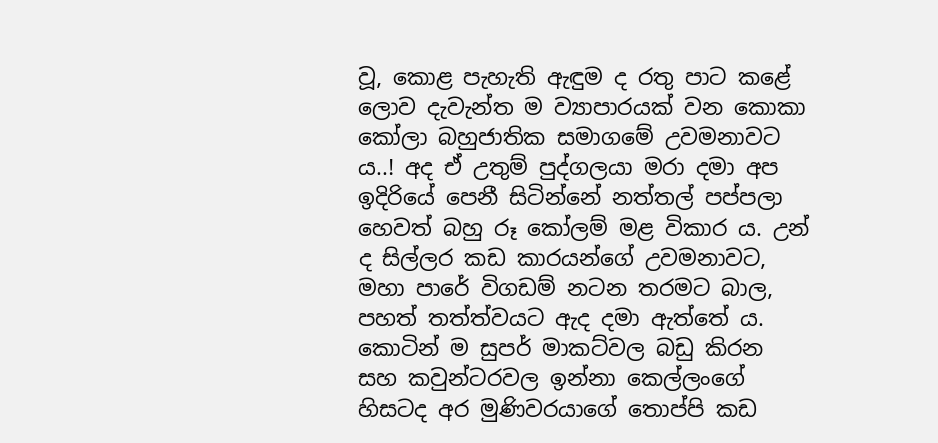වූ, කොළ පැහැති ඇඳුම ද රතු පාට කළේ ලොව දැවැන්ත ම ව්‍යාපාරයක් වන කොකා කෝලා බහුජාතික සමාගමේ උවමනාවට ය..! අද ඒ උතුම් පුද්ගලයා මරා දමා අප ඉදිරියේ පෙනී සිටින්නේ නත්තල් පප්පලා හෙවත් බහු රූ කෝලම් මළ විකාර ය. උන් ද සිල්ලර කඩ කාරයන්ගේ උවමනාවට, මහා පාරේ විගඩම් නටන තරමට බාල, පහත් තත්ත්වයට ඇද දමා ඇත්තේ ය. කොටින් ම සුපර් මාකට්වල බඩු කිරන සහ කවුන්ටරවල ඉන්නා කෙල්ලංගේ හිසටද අර මුණිවරයාගේ තොප්පි කඩ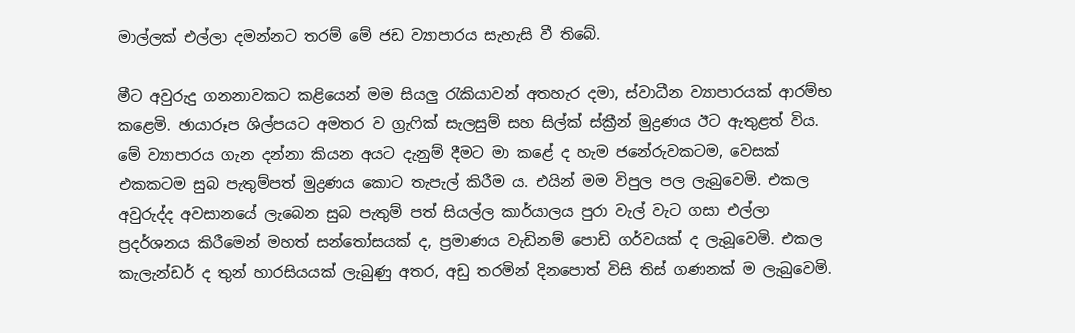මාල්ලක් එල්ලා දමන්නට තරම් මේ ජඩ ව්‍යාපාරය සැහැසි වී තිබේ.

මීට අවුරුදු ගනනාවකට කළියෙන් මම සියලු රැකියාවන් අතහැර දමා, ස්වාධීන ව්‍යාපාරයක් ආරම්භ කළෙමි. ඡායාරූප ශිල්පයට අමතර ව ග්‍රැෆික් සැලසුම් සහ සිල්ක් ස්ක්‍රීන් මුද්‍රණය ඊට ඇතුළත් විය. මේ ව්‍යාපාරය ගැන දන්නා කියන අයට දැනුම් දීමට මා කළේ ද හැම ජනේරුවකටම, වෙසක් එකකටම සුබ පැතුම්පත් මුද්‍රණය කොට තැපැල් කිරීම ය. එයින් මම විපුල පල ලැබුවෙමි. එකල අවුරුද්ද අවසානයේ ලැබෙන සුබ පැතුම් පත් සියල්ල කාර්යාලය පුරා වැල් වැට ගසා එල්ලා ප්‍රදර්ශනය කිරීමෙන් මහත් සන්තෝසයක් ද, ප්‍රමාණය වැඩිනම් පොඩි ගර්වයක් ද ලැබූවෙමි. එකල කැලැන්ඩර් ද තුන් හාරසියයක් ලැබුණු අතර, අඩු තරමින් දිනපොත් විසි තිස් ගණනක් ම ලැබුවෙමි.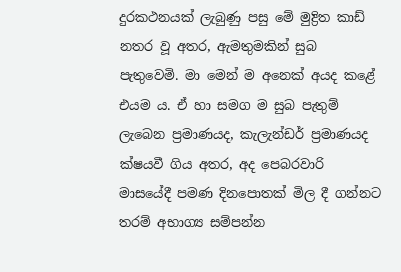දුරකථනයක් ලැබුණු පසු මේ මුද්‍රිත කාඩ් නතර වූ අතර, ඇමතුමකින් සුබ පැතුවෙමි. මා මෙන් ම අනෙක් අයද කළේ එයම ය. ඒ හා සමග ම සුබ පැතුම් ලැබෙන ප්‍රමාණයද, කැලැන්ඩර් ප්‍රමාණයද ක්ෂයවී ගිය අතර, අද පෙබරවාරි මාසයේදී පමණ දිනපොතක් මිල දී ගන්නට තරම් අභාග්‍ය සම්පන්න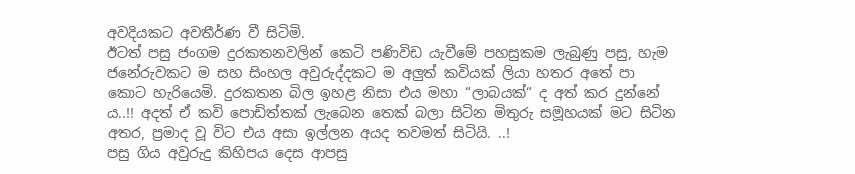අවදියකට අවතීර්ණ වී සිටිමි.
ඊටත් පසු ජංගම දුරකතනවලින් කෙටි පණිවිඩ යැවීමේ පහසුකම ලැබුණු පසු, හැම ජනේරුවකට ම සහ සිංහල අවුරුද්දකට ම අලුත් කවියක් ලියා හතර අතේ පා කොට හැරියෙමි. දුරකතන බිල ඉහළ නිසා එය මහා “ලාබයක්“ ද අත් කර දුන්නේ ය..!! අදත් ඒ කවි පොඩිත්තක් ලැබෙන තෙක් බලා සිටින මිතුරු සමූහයක් මට සිටින අතර, ප්‍රමාද වූ විට එය අසා ඉල්ලන අයද තවමත් සිටියි. ..!
පසු ගිය අවුරුදු කිහිපය දෙස ආපසු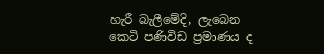හැරී බැලීමේදි, ලැබෙන කෙටි පණිවිඩ ප්‍රමාණය ද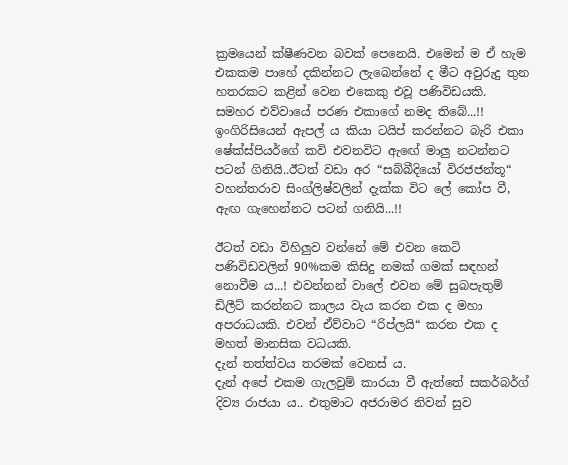ක්‍රමයෙන් ක්ෂීණවන බවක් පෙනෙයි. එමෙන් ම ඒ හැම එකකම පාහේ දකින්නට ලැබෙන්නේ ද මීට අවුරුදු තුන හතරකට කළින් වෙන එකෙකු එවූ පණිවිඩයකි. සමහර එව්වායේ පරණ එකාගේ නමද තිබේ...!! ඉංගිරිසියෙන් ඇපල් ය කියා ටයිප් කරන්නට බැරි එකා ෂේක්ස්පියර්ගේ කවි එවනවිට ඇඟේ මාලු නටන්නට පටන් ගිනියි..ඊටත් වඩා අර “සබ්බීදියෝ විරජජන්තූ“ වහන්තරාව සිංග්ලිෂ්වලින් දැක්ක විට ලේ කෝප වී, ඇඟ ගැහෙන්නට පටන් ගනියි...!!

ඊටත් වඩා විහිලුව වන්නේ මේ එවන කෙටි පණිවිඩවලින් 90%කම කිසිදු නමක් ගමක් සඳහන් නොවීම ය...! එවන්නන් වාලේ එවන මේ සුබපැතුම් ඩිලීට් කරන්නට කාලය වැය කරන එක ද මහා අපරාධයකි. එවන් ඒව්වාට “රිප්ලයි“ කරන එක ද මහත් මානසික වධයකි.
දැන් තත්ත්වය තරමක් වෙනස් ය.
දැන් අපේ එකම ගැලවුම් කාරයා වී ඇත්තේ සකර්බර්ග් දිව්‍ය රාජයා ය.. එතුමාට අජරාමර නිවන් සුව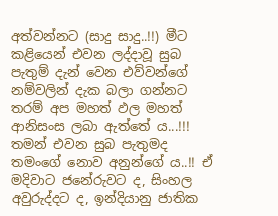අත්වන්නට (සාදු සාදු..!!) මීට කළියෙන් එවන ලද්දාවූ සුබ පැතුම් දැන් වෙන එව්වන්ගේ නම්වලින් දැක බලා ගන්නට තරම් අප මහත් ඵල මහත් ආනිසංස ලබා ඇත්තේ ය...!!! තමන් එවන සුබ පැතුමද තමංගේ නොව අනුන්ගේ ය..!! ඒ මදිවාට ජනේරුවට ද, සිංහල අවුරුද්දට ද, ඉන්දියානු ජාතික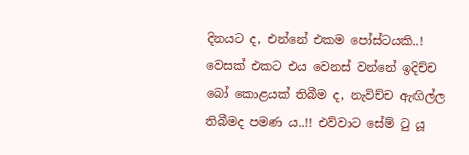දිනයට ද, එන්නේ එකම පෝස්ටයකි..! වෙසක් එකට එය වෙනස් වන්නේ ඉදිච්ච බෝ කොළයක් තිබීම ද, නැවිච්ච ඇඟිල්ල තිබීමද පමණ ය..!! එව්වාට සේම් ටු යූ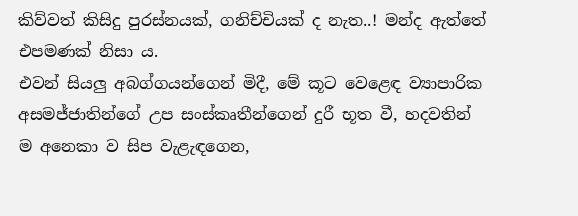කිව්වත් කිසිදු පුරස්නයක්, ගනිච්චියක් ද නැත..! මන්ද ඇත්තේ එපමණක් නිසා ය.
එවන් සියලු අබග්ගයන්ගෙන් මිදී, මේ කූට වෙළෙඳ ව්‍යාපාරික අසමජ්ජාතින්ගේ උප සංස්කෘතීන්ගෙන් දුරී භූත වී, හදවතින් ම අනෙකා ව සිප වැළැඳගෙන,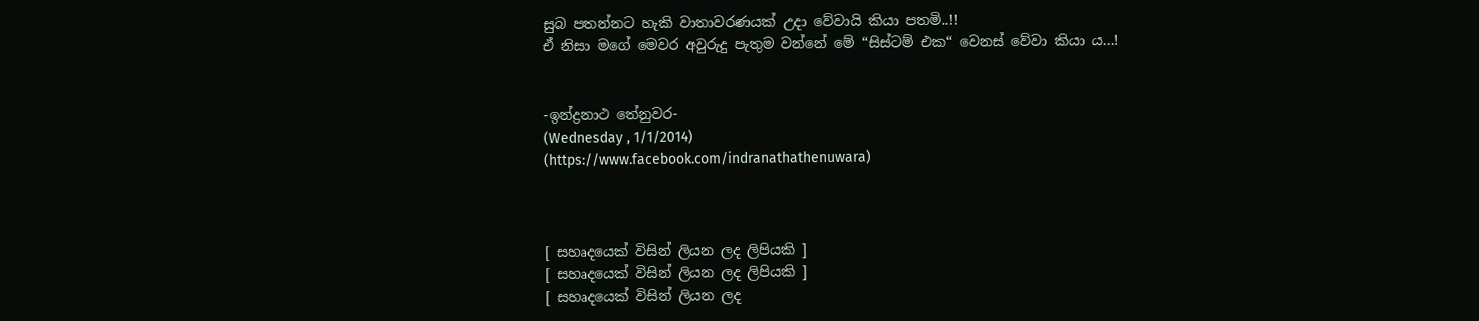සුබ පතන්නට හැකි වාතාවරණයක් උදා වේවායි කියා පතමි..!!
ඒ නිසා මගේ මෙවර අවුරුදු පැතුම වන්නේ මේ “සිස්ටම් එක“ වෙනස් වේවා කියා ය...!


-ඉන්ද්‍රනාථ තේනුවර-
(Wednesday , 1/1/2014)
(https://www.facebook.com/indranathathenuwara)



[ සහෘදයෙක් විසින් ලියන ලද ලිපියකි ]
[ සහෘදයෙක් විසින් ලියන ලද ලිපියකි ]
[ සහෘදයෙක් විසින් ලියන ලද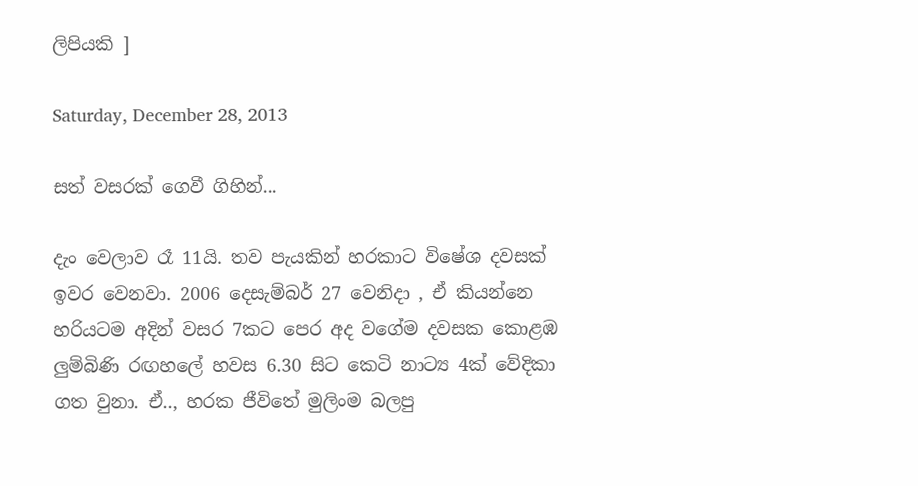ලිපියකි ]

Saturday, December 28, 2013

සත් වසරක් ගෙවී ගිහින්...

දැං වෙලාව රෑ 11යි. තව පැයකින් හරකාට විෂේශ දවසක් ඉවර වෙනවා. 2006 දෙසැම්බර් 27 වෙනිදා , ඒ කියන්නෙ හරියටම අදින් වසර 7කට පෙර අද වගේම දවසක කොළඹ ලුම්බිණි රඟහලේ හවස 6.30 සිට කෙටි නාට්‍ය 4ක් වේදිකා ගත වුනා. ඒ.., හරක ජීවිතේ මුලිංම බලපු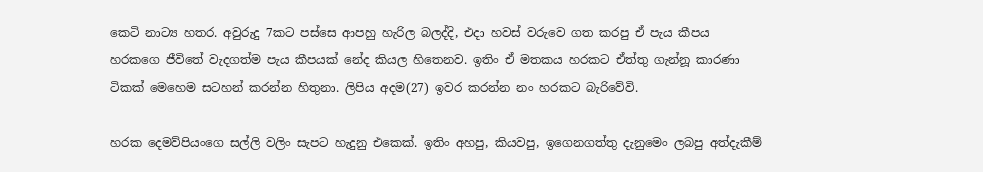කෙටි නාට්‍ය හතර. අවුරුදු 7කට පස්සෙ ආපහු හැරිල බලද්දි, එදා හවස් වරුවෙ ගත කරපු ඒ පැය කීපය හරකගෙ ජීවිතේ වැදගත්ම පැය කීපයක් නේද කියල හිතෙනව. ඉතිං ඒ මතකය හරකට ඒත්තු ගැන්නූ කාරණා ටිකක් මෙහෙම සටහන් කරන්න හිතුනා. ලිපිය අදම(27) ඉවර කරන්න නං හරකට බැරිවේවි.

හරක දෙමව්පියංගෙ සල්ලි වලිං සැපට හැදුනු එකෙක්. ඉතිං අහපු, කියවපු, ඉගෙනගත්තු දැනුමෙං ලබපු අත්දැකීම්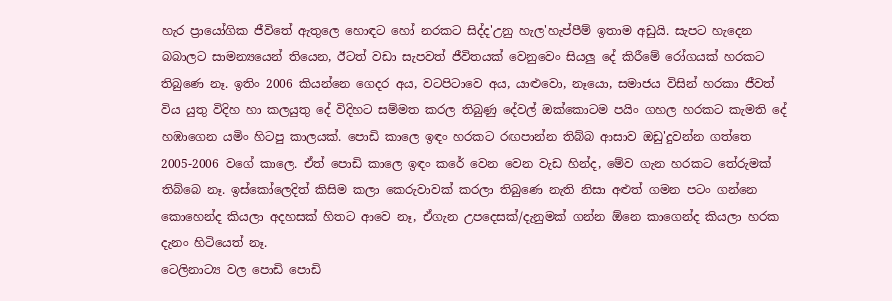හැර ප්‍රායෝගික ජීවිතේ ඇතුලෙ හොඳට හෝ නරකට සිද්ද'උනු හැල'හැප්පීම් ඉතාම අඩුයි. සැපට හැදෙන බබාලට සාමන්‍යයෙන් තියෙන, ඊටත් වඩා සැපවත් ජීවිතයක් වෙනුවෙං සියලු දේ කිරීමේ රෝගයක් හරකට තිබුණෙ නෑ. ඉතිං 2006 කියන්නෙ ගෙදර අය, වටපිටාවෙ අය, යාළුවො, නෑයො, සමාජය විසින් හරකා ජීවත් විය යුතු විදිහ හා කලයුතු දේ විදිහට සම්මත කරල තිබුණු දේවල් ඔක්කොටම පයිං ගහල හරකට කැමති දේ හඹාගෙන යමිං හිටපු කාලයක්. පොඩි කාලෙ ඉඳං හරකට රඟපාන්න තිබ්බ ආසාව ඔඩු'දුවන්න ගත්තෙ 2005-2006 වගේ කාලෙ. ඒත් පොඩි කාලෙ ඉඳං කරේ වෙන වෙන වැඩ හින්ද, මේව ගැන හරකට තේරුමක් තිබ්බෙ නෑ. ඉස්කෝලෙදිත් කිසිම කලා කෙරුවාවක් කරලා තිබුණෙ නැති නිසා අළුත් ගමන පටං ගන්නෙ කොහෙන්ද කියලා අදහසක් හිතට ආවෙ නෑ, ඒගැන උපදෙසක්/දැනුමක් ගන්න ඕනෙ කාගෙන්ද කියලා හරක දැනං හිටියෙත් නෑ.
ටෙලිනාට්‍ය වල පොඩි පොඩි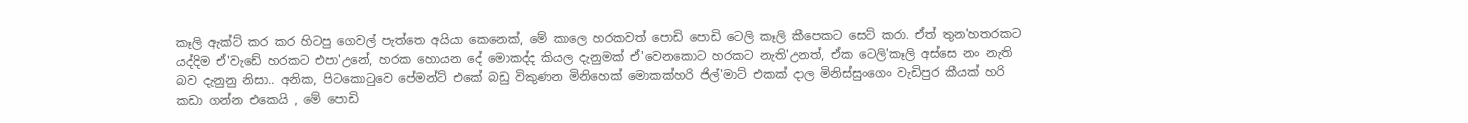කෑලි ඇක්ට් කර කර හිටපු ගෙවල් පැත්තෙ අයියා කෙනෙක්, මේ කාලෙ හරකවත් පොඩි පොඩි ටෙලි කෑලි කීපෙකට සෙට් කරා. ඒත් තුන'හතරකට යද්දිම ඒ'වැඩේ හරකට එපා'උනේ, හරක හොයන දේ මොකද්ද කියල දැනුමක් ඒ'වෙනකොට හරකට නැති'උනත්, ඒක ටෙලි'කෑලි අස්සෙ නං නැති බව දැනුනු නිසා.. අනික, පිටකො‍ටුවෙ පේමන්ට් එකේ බඩු විකුණන මිනිහෙක් මොකක්හරි ජිල්'මාට් එකක් දාල මිනිස්සුංගෙං වැඩිපුර කීයක් හරි කඩා ගන්න එකෙයි , මේ පොඩි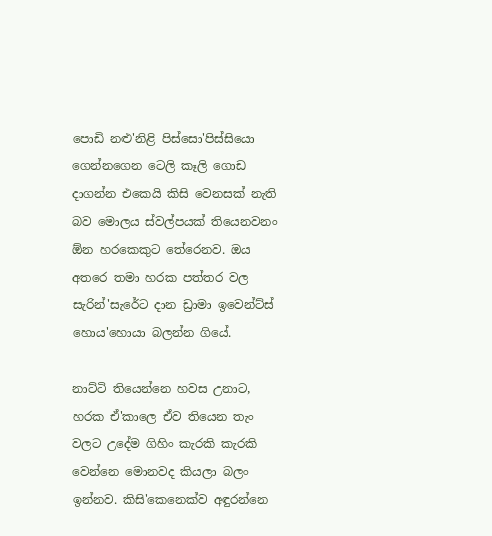පොඩි නළු'නිළි පිස්සො'පිස්සියො ගෙන්නගෙන ටෙලි කෑලි ගොඩ දාගන්න එකෙයි කිසි වෙනසක් නැති බව මොලය ස්වල්පයක් තියෙනවනං ඕන හරකෙකුට තේරෙනව. ඔය අතරෙ තමා හරක පත්තර වල සැරින්'සැරේට දාන ඩ්‍රාමා ඉවෙන්ට්ස් හොය'හොයා බලන්න ගියේ.

නාට්ටි තියෙන්නෙ හවස උනාට, හරක ඒ'කාලෙ ඒව තියෙන තැං වලට උදේම ගිහිං කැරකි කැරකි වෙන්නෙ මොනවද කියලා බලං ඉන්නව. කිසි'කෙනෙක්ව අඳුරන්නෙ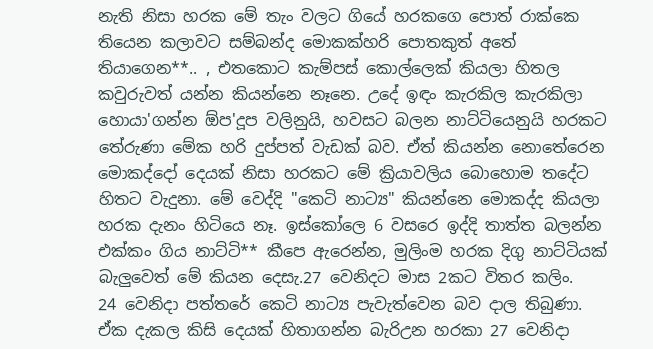නැති නිසා හරක මේ තැං වලට ගියේ හරකගෙ පොත් රාක්කෙ තියෙන කලාවට සම්බන්ද මොකක්හරි පොතකුත් අතේ තියාගෙන**.. , එතකොට කැම්පස් කොල්ලෙක් කියලා හිතල කවුරුවත් යන්න කියන්නෙ නෑනෙ. උදේ ඉඳං කැරකිල කැරකිලා හොයා'ගන්න ඕප'දූප වලිනුයි, හවසට බලන නාට්ටියෙනුයි හරකට තේරුණා මේක හරි දුප්පත් වැඩක් බව. ඒත් කියන්න නොතේරෙන මොකද්දෝ දෙයක් නිසා හරකට මේ ක්‍රියාවලිය බොහොම තදේට හිතට වැදුනා. මේ වෙද්දි "කෙටි නාට්‍ය" කියන්නෙ මොකද්ද කියලා හරක දැනං හිටියෙ නෑ. ඉස්කෝලෙ 6 වසරෙ ඉද්දි තාත්ත බලන්න එක්කං ගිය නාට්ටි** කීපෙ ඇරෙන්න, මුලිංම හරක දිගු නාට්ටියක් බැලුවෙත් මේ කියන දෙසැ.27 වෙනිදට මාස 2කට විතර කලිං.
24 වෙනිදා පත්තරේ කෙටි නාට්‍ය පැවැත්වෙන බව දාල තිබුණා. ඒක දැකල කිසි දෙයක් හිතාගන්න බැරිඋන හරකා 27 වෙනිදා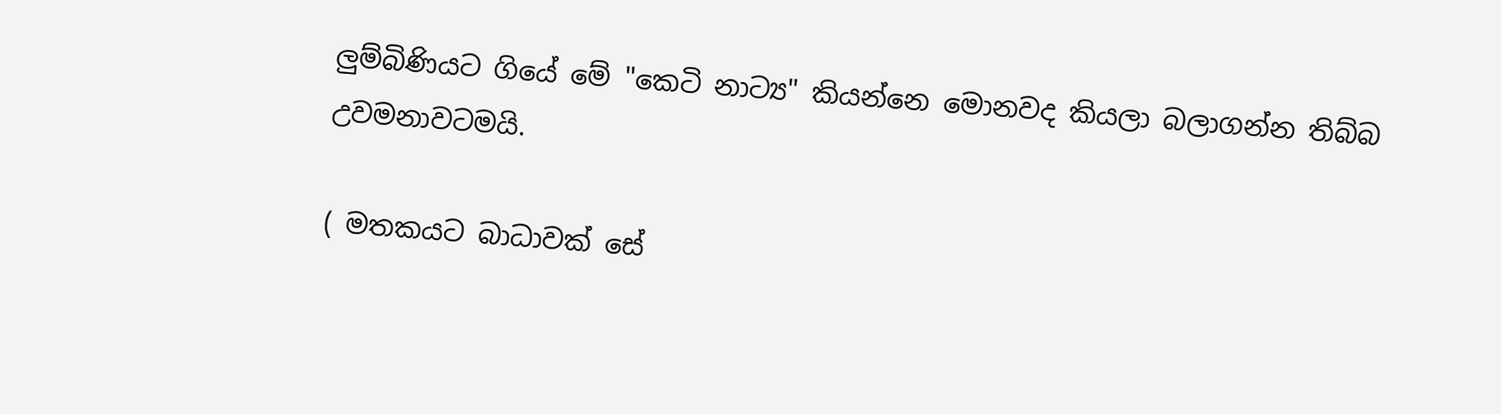ලුම්බිණියට ගියේ මේ "කෙටි නාට්‍ය" කියන්නෙ මොනවද කියලා බලාගන්න තිබ්බ උවමනාවටමයි.

( මතකයට බාධාවක් සේ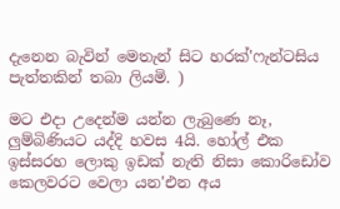දැනෙන බැවින් මෙතැන් සිට හරක්'ෆැන්ටසිය පැත්තකින් තබා ලියමි. )

මට එදා උදෙන්ම යන්න ලැබුණෙ නෑ, ලුම්බිණියට යද්දි හවස 4යි. හෝල් එක ඉස්සරහ ලොකු ඉඩක් නැති නිසා කොරිඩෝව කෙලවරට වෙලා යන'එන අය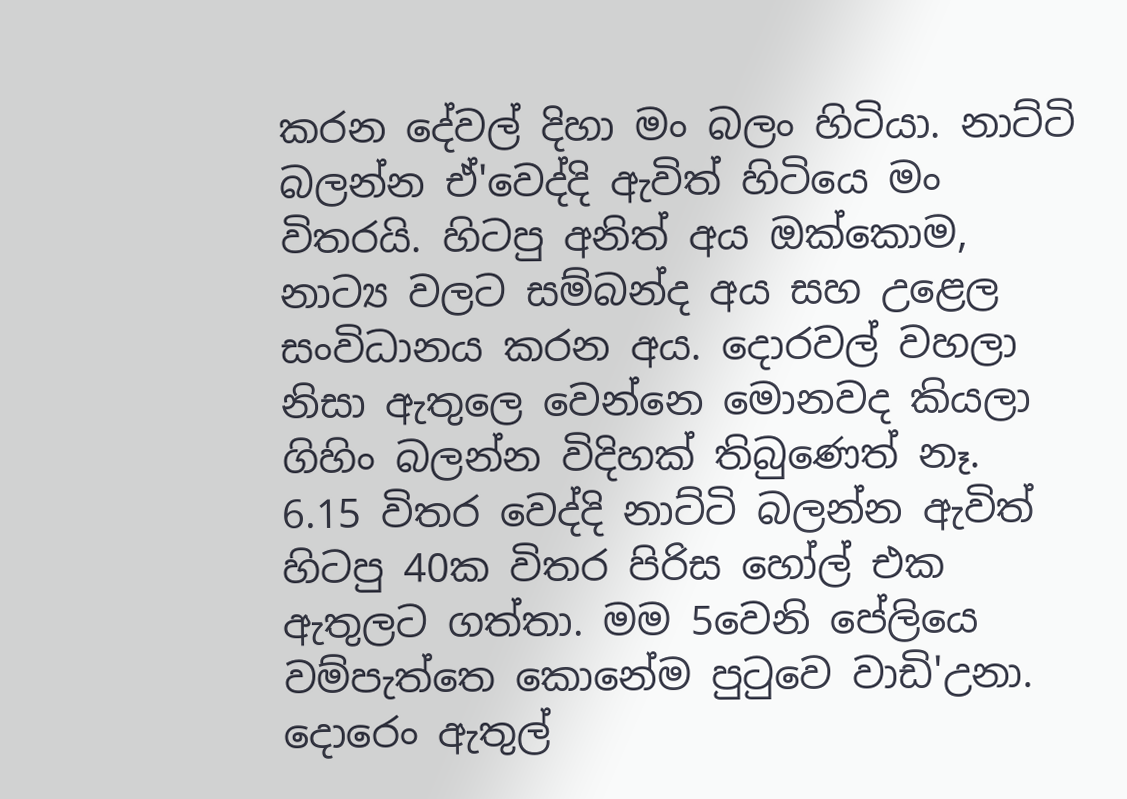කරන දේවල් දිහා මං බලං හිටියා. නාට්ටි බලන්න ඒ'වෙද්දි ඇවිත් හිටියෙ මං විතරයි. හිටපු අනිත් අය ඔක්කොම, නාට්‍ය වලට සම්බන්ද අය සහ උළෙල සංවිධානය කරන අය. දොරවල් වහලා නිසා ඇතුලෙ වෙන්නෙ මොනවද කියලා ගිහිං බලන්න විදිහක් තිබුණෙත් නෑ. 6.15 විතර වෙද්දි නාට්ටි බලන්න ඇවිත් හිටපු 40ක විතර පිරිස හෝල් එක ඇතුලට ගත්තා. මම 5වෙනි පේලියෙ වම්පැත්තෙ කොනේම පු‍ටුවෙ වාඩි'උනා. දොරෙං ඇතුල්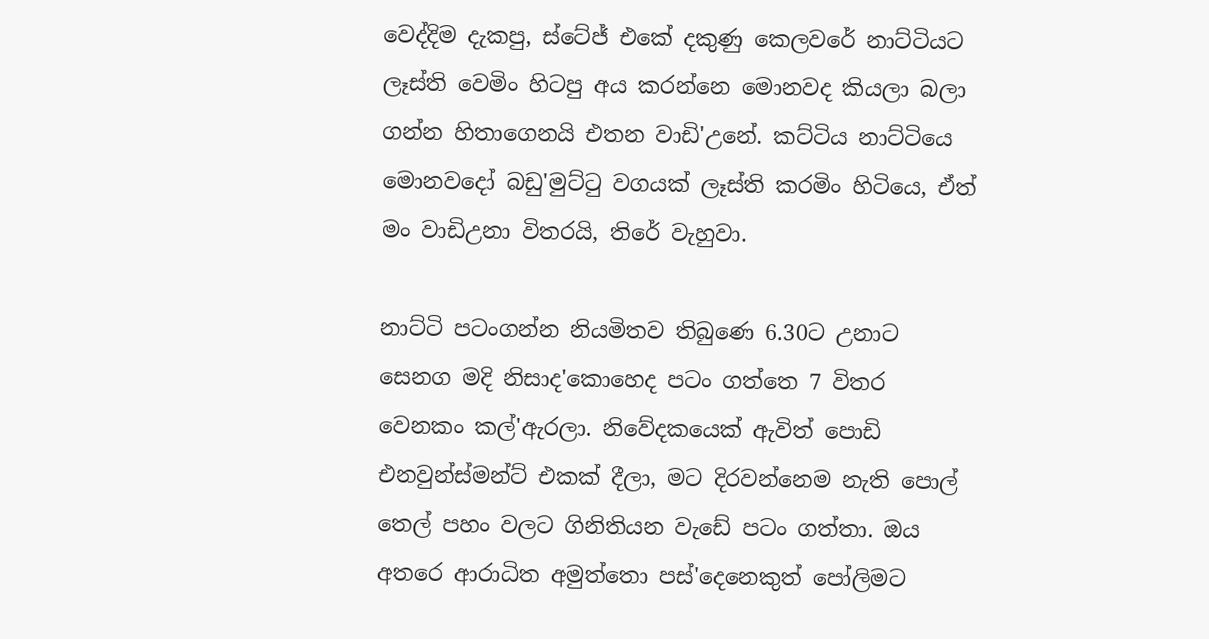වෙද්දිම දැකපු, ස්ටේජ් එකේ දකුණු කෙලවරේ නාට්ටියට ලෑස්ති වෙමිං හිටපු අය කරන්නෙ මොනවද කියලා බලා ගන්න හිතාගෙනයි එතන වාඩි'උනේ. කට්ටිය නාට්ටියෙ මොනවදෝ බඩු'මුට්‍ටු වගයක් ලෑස්ති කරමිං හිටියෙ, ඒත් මං වාඩිඋනා විතරයි, තිරේ වැහුවා.

නාට්ටි පටංගන්න නියමිතව තිබුණෙ 6.30ට උනාට සෙනග මදි නිසාද'කොහෙද පටං ගත්තෙ 7 විතර වෙනකං කල්'ඇරලා. නිවේදකයෙක් ඇවිත් පොඩි එනවුන්ස්මන්ට් එකක් දීලා, මට දිරවන්නෙම නැති පොල් තෙල් පහං වලට ගිනිතියන වැඩේ පටං ගත්තා. ඔය අතරෙ ආරාධිත අමුත්තො පස්'දෙනෙකුත් පෝලිමට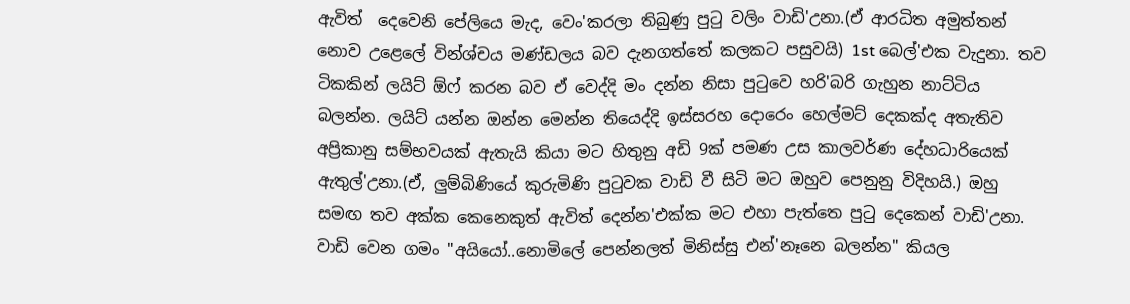ඇවිත්  දෙවෙනි පේලියෙ මැද, වෙං'කරලා තිබුණු පු‍ටු වලිං වාඩි'උනා.(ඒ ආරධිත අමුත්තන් නොව උළෙලේ වින්ශ්චය මණ්ඩලය බව දැනගත්තේ කලකට පසුවයි) 1st බෙල්'එක වැදුනා. තව ටිකකින් ලයිට් ඕෆ් කරන බව ඒ වෙද්දි මං දන්න නිසා පු‍ටුවෙ හරි'බරි ගැහුන නාට්ටිය බලන්න. ලයිට් යන්න ඔන්න මෙන්න තියෙද්දි ඉස්සරහ දොරෙං හෙල්මට් දෙකක්ද අතැතිව අප්‍රිකානු සම්භවයක් ඇතැයි කියා මට හිතුනු අඩි 9ක් පමණ උස කාලවර්ණ දේහධාරියෙක් ඇතුල්'උනා.(ඒ, ලුම්බිණියේ කුරුමිණි පු‍ටුවක වාඩි වී සිටි මට ඔහුව පෙනුනු විදිහයි.) ඔහු සමඟ තව අක්ක කෙනෙකුත් ඇවිත් දෙන්න'එක්ක මට එහා පැත්තෙ පු‍ටු දෙකෙන් වාඩි'උනා. වාඩි වෙන ගමං "අයියෝ..නොමිලේ පෙන්නලත් මිනිස්සු එන්'නෑනෙ බලන්න" කියල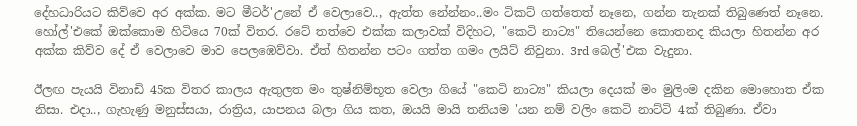දේහධාරියට කිව්වෙ අර අක්ක. මට මීටර්'උනේ ඒ වෙලාවෙ.., ඇත්ත නේන්නං..මං ටිකට් ගත්තෙත් නෑනෙ, ගන්න තැනක් තිබුණෙත් නෑනෙ. හෝල්'එකේ ඔක්කොම හිටියෙ 70ක් විතර. රටේ තත්වෙ එක්ක කලාවක් විදිහට, "කෙටි නාට්‍ය" තියෙන්නෙ කොතනද කියලා හිතන්න අර අක්ක කිව්ව දේ ඒ වෙලාවෙ මාව පෙලඹෙව්වා. ඒත් හිතන්න පටං ගත්ත ගමං ලයිට් නිවුනා. 3rd බෙල්'එක වැදුනා.

ඊලඟ පැයයි විනාඩි 45ක විතර කාලය ඇතුලත මං තුෂ්නිම්භූත වෙලා ගියේ "කෙටි නාට්‍ය" කියලා දෙයක් මං මුලිංම දකින මොහොත ඒක නිසා. එදා.., ගැහැණු මනුස්සයා, රාත්‍රිය, යාපනය බලා ගිය කත, ඔයයි මායි තනියම 'යන නම් වලිං කෙටි නාට්ටි 4ක් තිබුණා. ඒවා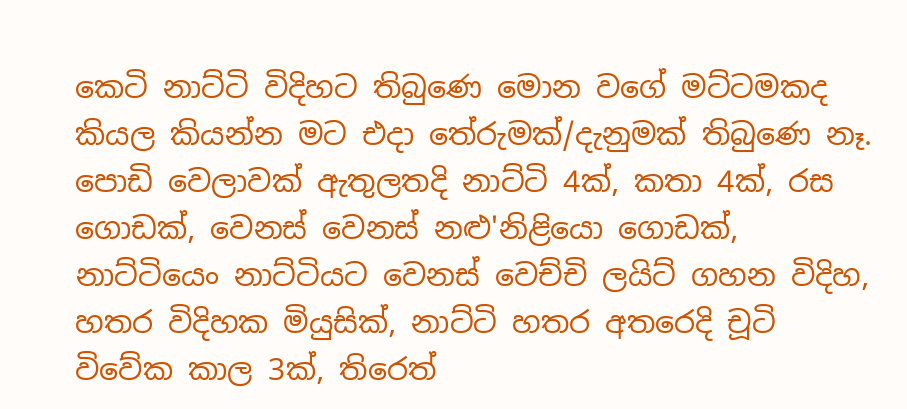කෙටි නාට්ටි විදිහට තිබුණෙ මොන වගේ මට්ටමකද කියල කියන්න මට එදා තේරුමක්/දැනුමක් තිබුණෙ නෑ. පොඩි වෙලාවක් ඇතුලතදි නාට්ටි 4ක්, කතා 4ක්, රස ගොඩක්, වෙනස් වෙනස් නළු'නිළියො ගොඩක්, නාට්ටියෙං නාට්ටියට වෙනස් වෙච්චි ලයිට් ගහන විදිහ, හතර විදිහක මියුසික්, නාට්ටි හතර අතරෙදි චූටි විවේක කාල 3ක්, තිරෙත්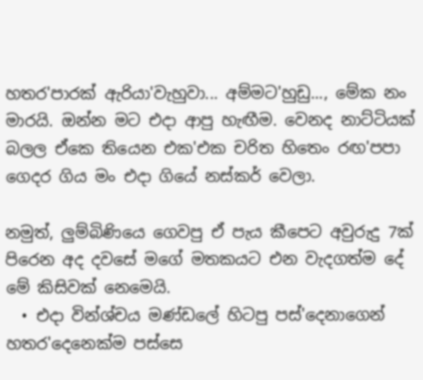හතර'පාරක් ඇරියා'වැහුවා... අම්මට'හුඩු..., මේක නං මාරයි. ඔන්න මට එදා ආපු හැඟීම. වෙනද නාට්ටියක් බලල ඒකෙ තියෙන එක'එක චරිත හිතෙං රඟ'පපා ගෙදර ගිය මං එදා ගියේ නස්කර් වෙලා.

නමුත්, ලුම්බිණියෙ ගෙවපු ඒ පැය කීපෙට අවුරුදු 7ක් පිරෙන අද දවසේ මගේ මතකයට එන වැදගත්ම දේ මේ කිසිවක් නෙමෙයි.
  • එදා වින්ශ්චය මණ්ඩලේ හිටපු පස්'දෙනාගෙන් හතර'දෙනෙක්ම පස්සෙ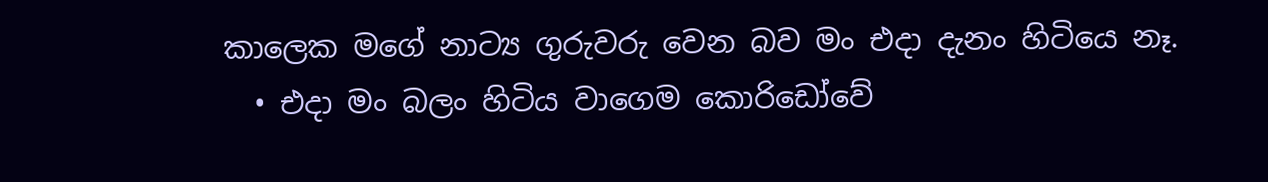කාලෙක මගේ නාට්‍ය ගුරුවරු වෙන බව මං එදා දැනං හිටියෙ නෑ.
  • එදා මං බලං හිටිය වාගෙම කොරිඩෝවේ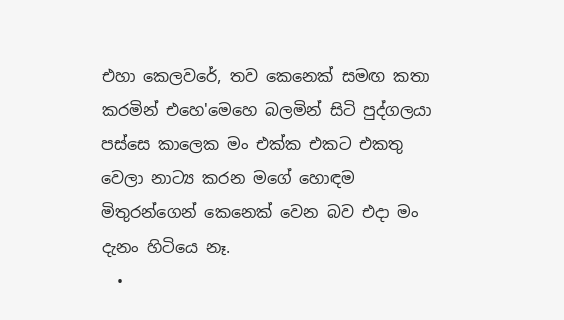එහා කෙලවරේ, තව කෙනෙක් සමඟ කතා කරමින් එහෙ'මෙහෙ බලමින් සිටි පුද්ගලයා පස්සෙ කාලෙක මං එක්ක එකට එකතු වෙලා නාට්‍ය කරන මගේ හොඳම මිතුරන්ගෙන් කෙනෙක් වෙන බව එදා මං දැනං හිටියෙ නෑ.
  •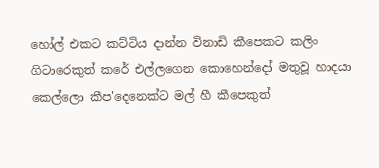හෝල් එකට කට්ටිය දාන්න විනාඩි කීපෙකට කලිං ගිටාරෙකුත් කරේ එල්ලගෙන කොහෙන්දෝ මතුවූ හාදයා කෙල්ලො කීප'දෙනෙක්ට මල් හී කීපෙකුත්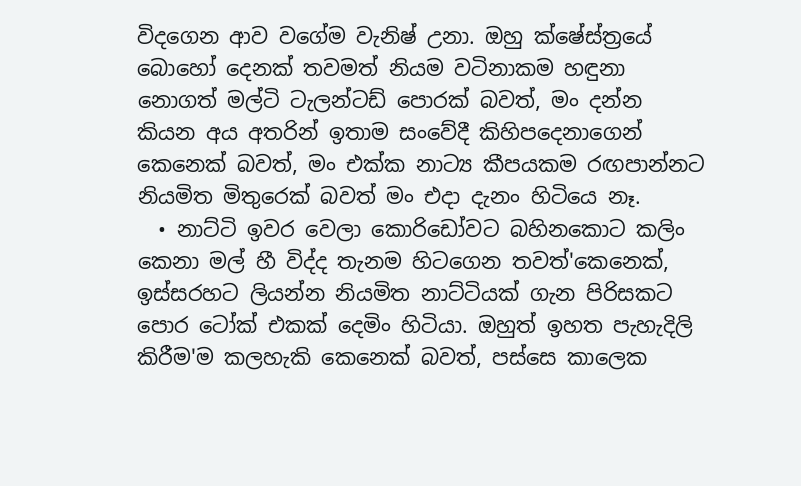විදගෙන ආව වගේම වැනිෂ් උනා. ඔහු ක්ෂේස්ත්‍රයේ බොහෝ දෙනක් තවමත් නියම වටිනාකම හඳුනා නොගත් මල්ටි ටැලන්ටඩ් පොරක් බවත්, මං දන්න කියන අය අතරින් ඉතාම සංවේදී කිහිපදෙනාගෙන් කෙනෙක් බවත්, මං එක්ක නාට්‍ය කීපයකම රඟපාන්නට නියමිත මිතුරෙක් බවත් මං එදා දැනං හිටියෙ නෑ.
  • නාට්ටි ඉවර වෙලා කොරිඩෝවට බහිනකොට කලිං කෙනා මල් හී විද්ද තැනම හිටගෙන තවත්'කෙනෙක්, ඉස්සරහට ලියන්න නියමිත නාට්ටියක් ගැන පිරිසකට පොර ටෝක් එකක් දෙමිං හිටියා. ඔහුත් ඉහත පැහැදිලි කිරීම'ම කලහැකි කෙනෙක් බවත්, පස්සෙ කාලෙක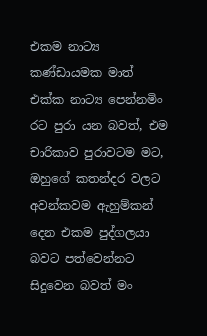එකම නාට්‍ය කණ්ඩායමක මාත් එක්ක නාට්‍ය පෙන්නමිං රට පුරා යන බවත්, එම චාරිකාව පුරාවටම මට, ඔහුගේ කතන්දර වලට අවන්කවම ඇහුම්කන් දෙන එකම පුද්ගලයා බවට පත්වෙන්නට සිදුවෙන බවත් මං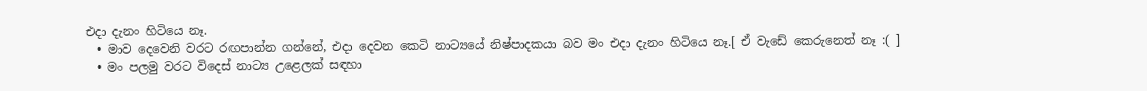එදා දැනං හිටියෙ නෑ.
  • මාව දෙවෙනි වරට රඟපාන්න ගන්නේ, එදා දෙවන කෙටි නාට්‍යයේ නිෂ්පාදකයා බව මං එදා දැනං හිටියෙ නෑ.[ ඒ වැඩේ කෙරුනෙත් නෑ :( ]
  • මං පලමු වරට විදෙස් නාට්‍ය උළෙලක් සඳහා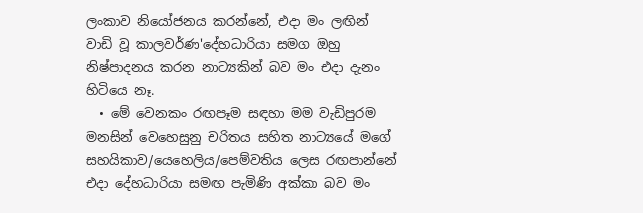ලංකාව නියෝජනය කරන්නේ, එදා මං ලඟින් වාඩි වූ කාලවර්ණ'දේහධාරියා සමග ඔහු නිෂ්පාදනය කරන නාට්‍යකින් බව මං එදා දැනං හිටියෙ නෑ.
  • මේ වෙනකං රඟපෑම සඳහා මම වැඩිපුරම මනසින් වෙහෙසුනු චරිතය සහිත නාට්‍යයේ මගේ සහයිකාව/යෙහෙලිය/පෙම්වතිය ලෙස රඟපාන්නේ එදා දේහධාරියා සමඟ පැමිණි අක්කා බව මං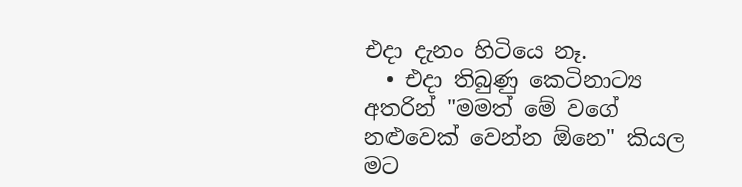එදා දැනං හිටියෙ නෑ.
  • එදා තිබුණු කෙටිනාට්‍ය අතරින් "මමත් මේ වගේ නළුවෙක් වෙන්න ඕනෙ" කියල මට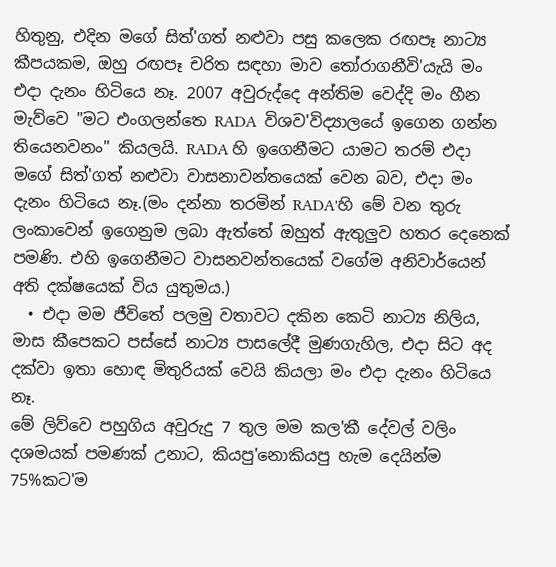හිතුනු, එදින මගේ සිත්'ගත් නළුවා පසු කලෙක රඟපෑ නාට්‍ය කීපයකම, ඔහු රඟපෑ චරිත සඳහා මාව ‍තෝරාගනීවි'යැයි මං එදා දැනං හිටියෙ නෑ. 2007 අවුරුද්දෙ අන්තිම වෙද්දි මං හීන මැව්වෙ "මට එංගලන්තෙ RADA  විශව'විද්‍යාලයේ ඉගෙන ගන්න තියෙනවනං" කියලයි. RADA හි ඉගෙනීමට යාමට තරම් එදා  මගේ සිත්'ගත් නළුවා වාසනාවන්තයෙක් වෙන බව, එදා මං දැනං හිටියෙ නෑ.(මං දන්නා තරමින් RADA'හි මේ වන තුරු ලංකාවෙන් ඉගෙනුම ලබා ඇත්තේ ඔහුත් ඇතුලුව හතර දෙනෙක් පමණි. එහි ඉගෙනීමට වාසනවන්තයෙක් වගේම අනිවාර්යෙන් අති දක්ෂයෙක් විය යුතුමය.)
  • එදා මම ජීවිතේ පලමු වතාවට දකින කෙටි නාට්‍ය නිලිය, මාස කීපෙකට පස්සේ නාට්‍ය පාසලේදී මුණගැහිල, එදා සිට අද දක්වා ඉතා හොඳ මිතුරියක් වෙයි කියලා මං එදා දැනං හිටියෙ නෑ.
මේ ලිව්වෙ පහුගිය අවුරුදු 7 තුල මම කල'කී දේවල් වලිං දශමයක් පමණක් උනාට, කියපු'නොකියපු හැම දෙයින්ම 75%කට'ම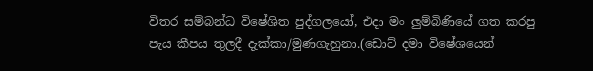විතර සම්බන්ධ විෂේශිත පුද්ගලයෝ, එදා මං ලුම්බිණියේ ගත කරපු පැය කීපය තුලදී දැක්කා/මුණගැහුනා.(ඩොට් දමා විෂේශයෙන්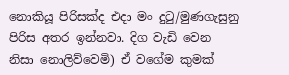නොකියූ පිරිසක්ද එදා මං දු‍ටු/මුණගැසුනු පිරිස අතර ඉන්නවා. දිග වැඩි වෙන නිසා නොලිව්වෙමි) ඒ වගේම කුමක්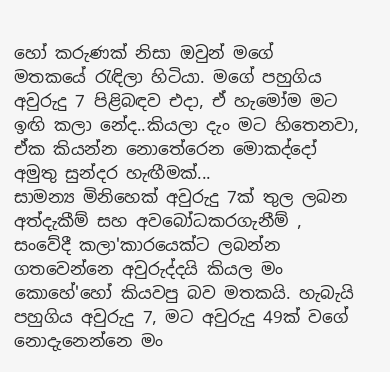හෝ කරුණක් නිසා ඔවුන් මගේ මතකයේ ‍රැඳිලා හිටියා. මගේ පහුගිය අවුරුදු 7 පිළිබඳව එදා, ඒ හැමෝම මට ඉඟි කලා නේද..කියලා දැං මට හිතෙනවා, ඒක කියන්න නොතේරෙන මොකද්දෝ අමුතු සුන්දර හැඟීමක්...
සාමන්‍ය මිනිහෙක් අවුරුදු 7ක් තුල ලබන අත්දැකීම් සහ අවබෝධකරගැනීම් , සංවේදී කලා'කාරයෙක්ට ලබන්න ගතවෙන්නෙ අවුරුද්දයි කියල මං කොහේ'හෝ කියවපු බව මතකයි. හැබැයි පහුගිය අවුරුදු 7, මට අවුරුදු 49ක් වගේ නොදැනෙන්නෙ මං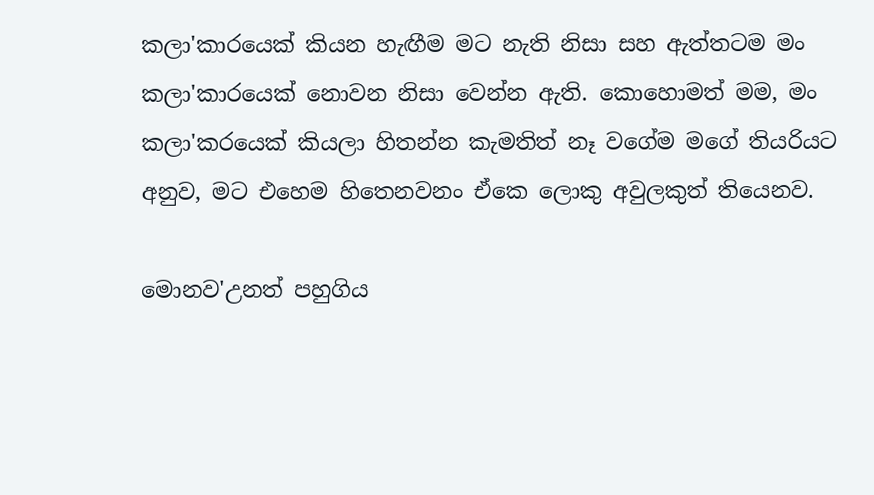කලා'කාරයෙක් කියන හැඟීම මට නැති නිසා සහ ඇත්තටම මං කලා'කාරයෙක් නොවන නිසා වෙන්න ඇති. කොහොමත් මම, මං කලා'කරයෙක් කියලා හිතන්න කැමතිත් නෑ වගේම මගේ තියරියට අනුව, මට එහෙම හිතෙනවනං ඒකෙ ලොකු අවුලකුත් තියෙනව.

මොනව'උනත් පහුගිය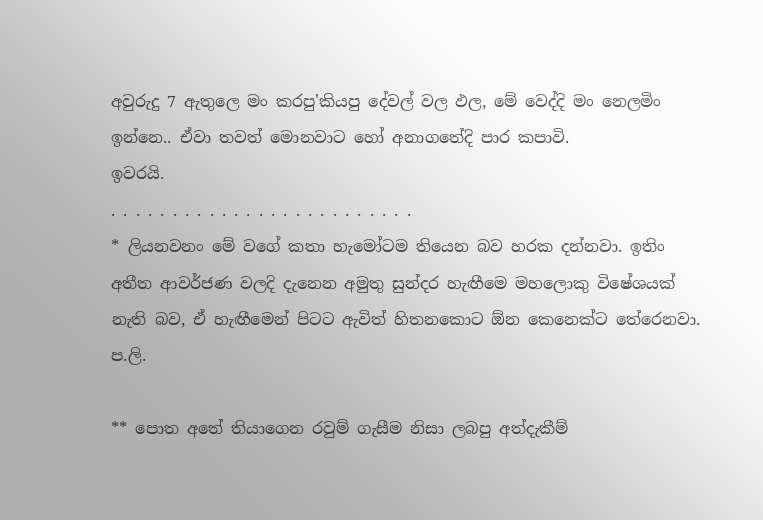අවුරුදු 7 ඇතුලෙ මං කරපු'කියපු දේවල් වල ඵල, මේ වෙද්දි මං නෙලමිං ඉන්නෙ.. ඒවා තවත් මොනවාට හෝ අනාගතේදි පාර කපාවි.
ඉවරයි.
. . . . . . . . . . . . . . . . . . . . . . . . .
* ලියනවනං මේ වගේ කතා හැමෝටම තියෙන බව හරක දන්නවා. ඉතිං අතීත ආවර්ජණ වලදි දැනෙන අමුතු සුන්දර හැඟීමෙ මහලොකු විෂේශයක් නැති බව, ඒ හැඟීමෙන් පිටට ඇවිත් හිතනකොට ඕන කෙනෙක්ට තේරෙනවා.
ප.ලි.

** පොත අතේ තියාගෙන රවුම් ගැසීම නිසා ලබපු අත්දැකීම්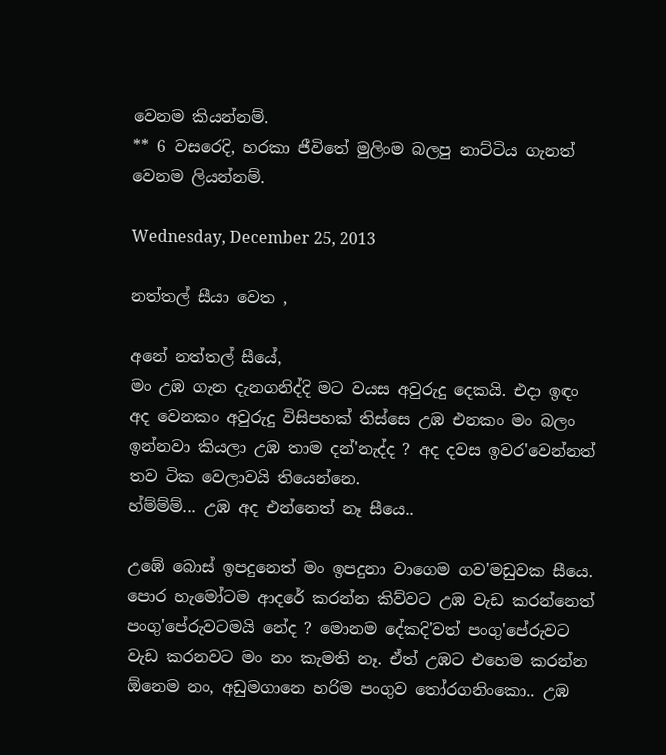වෙනම කියන්නම්.
** 6 වසරෙදි, හරකා ජීවිතේ මුලිංම බලපු නාට්ටිය ගැනත් වෙනම ලියන්නම්.

Wednesday, December 25, 2013

නත්තල් සීයා වෙත ,

අනේ නත්තල් සීයේ,
මං උඹ ගැන දැනගනිද්දි මට වයස අවුරුදු දෙකයි. එදා ඉඳං අද වෙනකං අවුරුදු විසිපහක් තිස්සෙ උඹ එනකං මං බලං ඉන්නවා කියලා උඹ තාම දන්'නැද්ද ? අද දවස ඉවර'වෙන්නත් තව ටික වෙලාවයි තියෙන්නෙ.
හ්ම්ම්ම්... උඹ අද එන්නෙත් නෑ සීයෙ..

උඹේ බොස් ඉපදුනෙත් මං ඉපදුනා වාගෙම ගව'මඩුවක සීයෙ. පොර හැමෝටම ආදරේ කරන්න කිව්වට උඹ වැඩ කරන්නෙත් පංගු'පේරුවටමයි නේද ? මොනම දේකදි'වත් පංගු'පේරුවට වැඩ කරනවට මං නං කැමති නෑ. ඒත් උඹට එහෙම කරන්න ඕනෙම නං, අඩුමගානෙ හරිම පංගුව ‍තෝරගනිංකො.. උඹ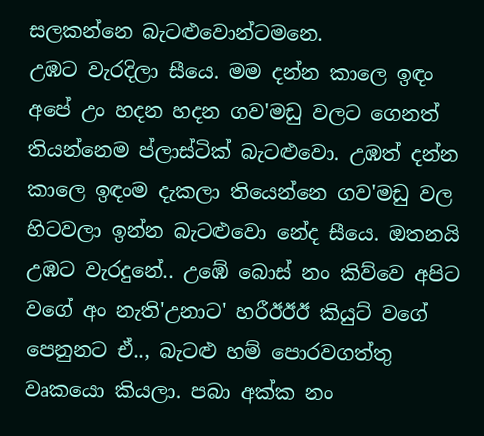සලකන්නෙ බැටළුවොන්ටමනෙ.
උඹට වැරදිලා සීයෙ. මම දන්න කාලෙ ඉඳං අපේ උං හදන හදන ගව'මඩු වලට ගෙනත් තියන්නෙම ප්ලාස්ටික් බැටළුවො. උඹත් දන්න කාලෙ ඉඳංම දැකලා තියෙන්නෙ ගව'මඩු වල හිටවලා ඉන්න බැටළුවො නේද සීයෙ. ඔතනයි උඹට වැරදුනේ.. උඹේ බොස් නං කිව්වෙ අපිට වගේ අං නැති'උනාට' හරීඊඊඊ කියුට් වගේ පෙනුනට ඒ.., බැටළු හම් පොරවගත්තු වෘකයො කියලා. පබා අක්ක නං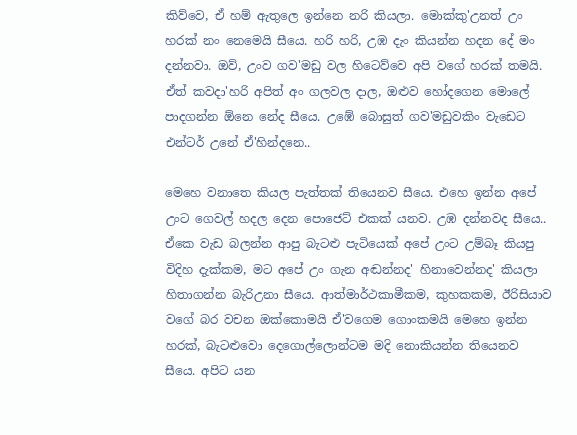කිව්වෙ, ඒ හම් ඇතුලෙ ඉන්නෙ නරි කියලා. මොක්කු'උනත් උං හරක් නං නෙමෙයි සීයෙ. හරි හරි, උඹ දැං කියන්න හදන දේ මං දන්නවා. ඔව්, උංව ගව'මඩු වල හිටෙව්වෙ අපි වගේ හරක් තමයි. ඒත් කවදා'හරි අපිත් අං ගලවල දාල, ඔළුව හෝදගෙන මොලේ පාදගන්න ඕනෙ නේද සීයෙ. උඹේ බොසුත් ගව'මඩුවකිං වැඩෙට එන්ටර් උනේ ඒ'හින්දනෙ..

මෙහෙ වනාතෙ කියල පැත්තක් තියෙනව සීයෙ. එහෙ ඉන්න අපේ උංට ගෙවල් හදල දෙන පොජෙට් එකක් යනව. උඹ දන්නවද සීයෙ.. ඒකෙ වැඩ බලන්න ආපු බැටළු පැටියෙක් අපේ උංට උම්බෑ කියපු විදිහ දැක්කම, මට අපේ උං ගැන අඬන්නද' හිනාවෙන්නද' කියලා හිතාගන්න බැරිඋනා සීයෙ. ආත්මාර්ථකාමීකම, කුහකකම, ඊරිසියාව වගේ බර වචන ඔක්කොමයි ඒ'වගෙම ගොංකමයි මෙහෙ ඉන්න හරක්, බැටළුවො දෙගොල්ලොන්ටම මදි නොකියන්න තියෙනව සීයෙ. අපිට යන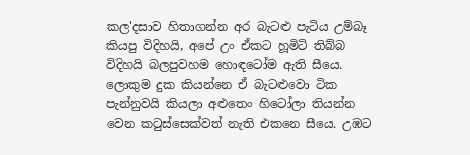කල'දසාව හිතාගන්න අර බැටළු පැටිය උම්බෑ කියපු විදිහයි, අපේ උං ඒකට හූමිටි තිබ්බ විදිහයි බලපුවහම හොඳටෝම ඇති සීයෙ. ලොකුම දුක කියන්නෙ ඒ බැටළුවො ටික පැන්නුවයි කියලා අළුතෙං හිටෝලා තියන්න වෙන ක‍ටුස්සෙක්වත් නැති එකනෙ සීයෙ. උඹට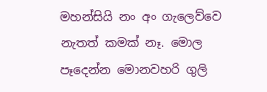මහන්සියි නං අං ගැලෙව්වෙ නැතත් කමක් නෑ. මොල පෑදෙන්න මොනවහරි ගුලි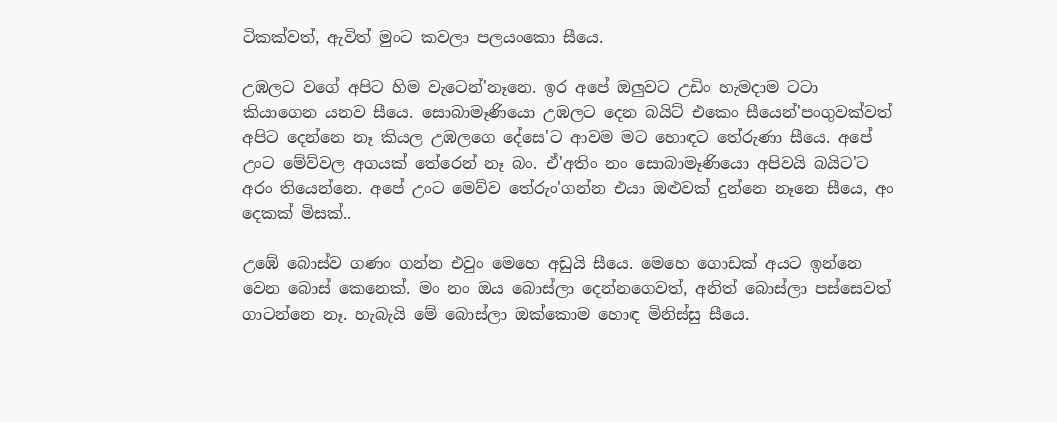ටිකක්වත්, ඇවිත් මුංට කවලා පලයංකො සීයෙ.

උඹලට වගේ අපිට හිම වැටෙන්'නෑනෙ. ඉර අපේ ඔලුවට උඩිං හැමදාම ටටා කියාගෙන යනව සීයෙ. සොබාමෑණියො උඹලට දෙන බයිට් එකෙං සීයෙන්'පංගුවක්වත් අපිට දෙන්නෙ නෑ කියල උඹලගෙ දේසෙ'ට ආවම මට හොඳට තේරුණා සීයෙ. අපේ උංට මේව්වල අගයක් තේරෙන් නෑ බං. ඒ'අතිං නං සොබාමෑණියො අපිවයි බයිට'ට අරං තියෙන්නෙ. අපේ උංට මෙව්ව තේරුං'ගන්න එයා ඔළුවක් දුන්නෙ නෑනෙ සීයෙ, අං දෙකක් මිසක්..

උඹේ බොස්ව ගණං ගන්න එවුං මෙහෙ අඩුයි සීයෙ. මෙහෙ ගොඩක් අයට ඉන්නෙ වෙන බොස් කෙනෙක්. මං නං ඔය බොස්ලා දෙන්නගෙවත්, අනිත් බොස්ලා පස්සෙවත් ගාටන්නෙ නෑ. හැබැයි මේ බොස්ලා ඔක්කොම හොඳ මිනිස්සු සීයෙ.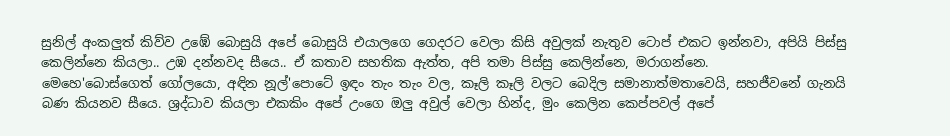සුනිල් අංකලුත් කිව්ව උඹේ බොසුයි අපේ බොසුයි එයාලගෙ ගෙදරට වෙලා කිසි අවුලක් නැතුව ටොප් එකට ඉන්නවා, අපියි පිස්සු කෙලින්නෙ කියලා.. උඹ දන්නවද සීයෙ.. ඒ කතාව සහතික ඇත්ත, අපි තමා පිස්සු කෙලින්නෙ, මරාගන්නෙ.
මෙහෙ'බොස්ගෙත් ගෝලයො, අඳින නූල්'පොටේ ඉඳං තැං තැං වල, කෑලි කෑලි වලට බෙදිල සමානාත්මතාවෙයි, සහජීවනේ ගැනයි බණ කියනව සීයෙ. ශ්‍රද්ධාව කියලා එකකිං අපේ උංගෙ ඔලු අවුල් වෙලා හින්ද, මුං කෙලින කෙප්පවල් අපේ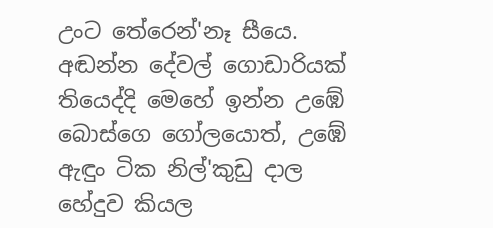උංට තේරෙන්'නෑ සීයෙ. අඬන්න දේවල් ගොඩාරියක් තියෙද්දි මෙහේ ඉන්න උඹේ බොස්ගෙ ගෝලයොත්, උඹේ ඇඳුං ටික නිල්'කුඩු දාල හේදුව කියල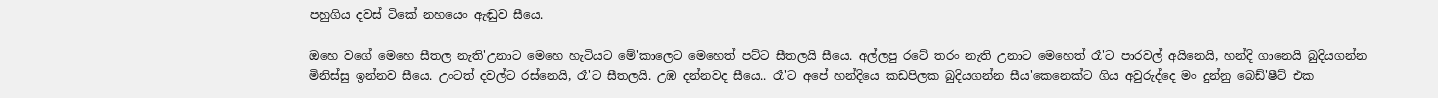පහුගිය දවස් ටිකේ නහයෙං ඇඬුව සීයෙ.

ඔහෙ වගේ මෙහෙ සීතල නැති'උනාට මෙහෙ හැටියට මේ'කාලෙට මෙහෙත් පට්ට සීතලයි සීයෙ. අල්ලපු රටේ තරං නැති උනාට මෙහෙත් රෑ'ට පාරවල් අයිනෙයි, හන්දි ගානෙයි බුදියගන්න මිනිස්සු ඉන්නව සීයෙ. උංටත් දවල්ට රස්නෙයි, රෑ'ට සීතලයි. උඹ දන්නවද සීයෙ.. රෑ'ට අපේ හන්දියෙ කඩපිලක බුදියගන්න සීය'කෙනෙක්ට ගිය අවුරුද්දෙ මං දුන්නු බෙඩ්'ෂීට් එක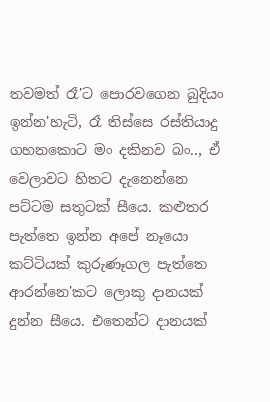තවමත් රෑ'ට පොරවගෙන බුදියං ඉන්න'හැටි, රෑ තිස්සෙ රස්තියාදු ගහනකොට මං දකිනව බං.., ඒ වෙලාවට හිතට දැනෙන්නෙ පට්ටම සතුටක් සීයෙ. කළුතර පැත්තෙ ඉන්න අපේ නෑයො කට්ටියක් කුරුණෑගල පැත්තෙ ආරන්නෙ'කට ලොකු දානයක් දුන්න සීයෙ. එතෙන්ට දානයක්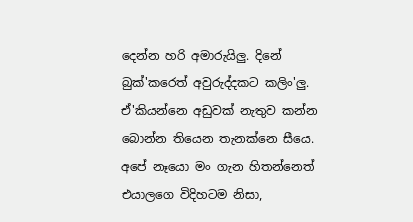දෙන්න හරි අමාරුයිලු. දිනේ බුක්'කරෙත් අවුරුද්දකට කලිං'ලු. ඒ'කියන්නෙ අඩුවක් නැතුව කන්න බොන්න තියෙන තැනක්නෙ සීයෙ. අපේ නෑයො මං ගැන හිතන්නෙත් එයාලගෙ විදිහටම නිසා,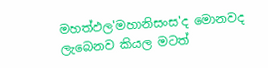මහත්ඵල'මහානිසංස'ද මොනවද ලැබෙනව කියල මටත්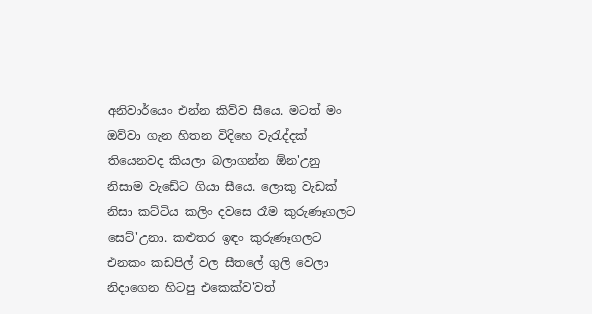අනිවාර්යෙං එන්න කිව්ව සීයෙ. මටත් මං ඔව්වා ගැන හිතන විදිහෙ වැ‍රැද්දක් තියෙනවද කියලා බලාගන්න ඕන'උනු නිසාම වැඩේට ගියා සීයෙ. ලොකු වැඩක් නිසා කට්ටිය කලිං දවසෙ රෑම කුරුණෑගලට සෙට්'උනා. කළුතර ඉඳං කුරුණෑගලට එනකං කඩපිල් වල සීතලේ ගුලි වෙලා නිදාගෙන හිටපු එකෙක්ව'වත්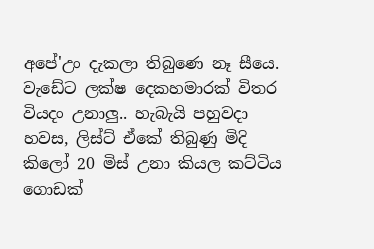අපේ'උං දැකලා තිබුණෙ නෑ සීයෙ. වැඩේට ලක්ෂ දෙකහමාරක් විතර වියදං උනාලු.. හැබැයි පහුවදා හවස, ලිස්ට් ඒකේ තිබුණු මිදි කිලෝ 20 මිස් උනා කියල කට්ටිය ගොඩක්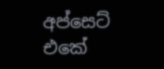අප්සෙට් එකේ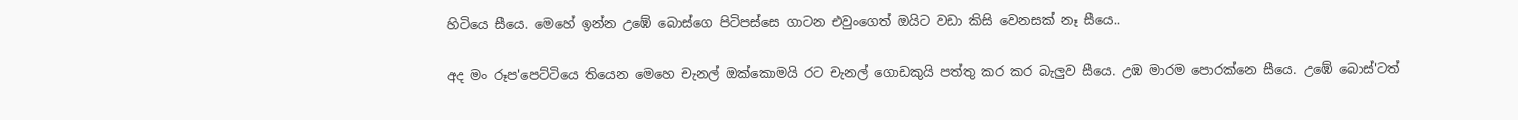හිටියෙ සීයෙ. මෙහේ ඉන්න උඹේ බොස්ගෙ පිටිපස්සෙ ගාටන එවුංගෙත් ඔයිට වඩා කිසි වෙනසක් නෑ සීයෙ..

අද මං රූප'පෙට්ටියෙ තියෙන මෙහෙ චැනල් ඔක්කොමයි රට චැනල් ගොඩකුයි පත්තු කර කර බැලුව සීයෙ. උඹ මාරම පොරක්නෙ සීයෙ. උඹේ බොස්'ටත්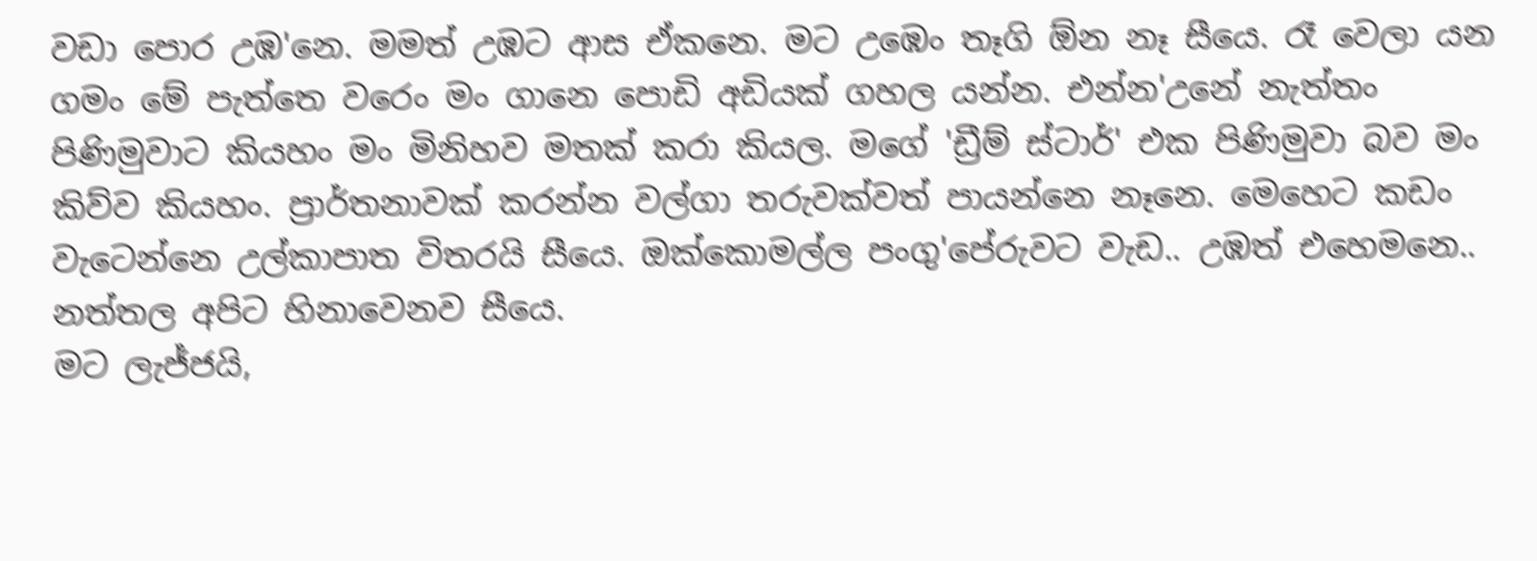වඩා පොර උඹ'නෙ. මමත් උඹට ආස ඒකනෙ. මට උඹෙං තෑගි ඕන නෑ සීයෙ. රෑ වෙලා යන ගමං මේ පැත්තෙ වරෙං මං ගානෙ පොඩි අඩියක් ගහල යන්න. එන්න'උනේ නැත්තං පිණිමුවාට කියහං මං මිනිහව මතක් කරා කියල. මගේ 'ඩ්‍රීම් ස්ටාර්' එක පිණිමුවා බව මං කිව්ව කියහං. ප්‍රාර්තනාවක් කරන්න වල්ගා තරුවක්වත් පායන්නෙ නෑනෙ. මෙහෙට කඩං වැටෙන්නෙ උල්කාපාත විතරයි සීයෙ. ඔක්කොමල්ල පංගු'පේරුවට වැඩ.. උඹත් එහෙමනෙ..
නත්තල අපිට හිනාවෙනව සීයෙ.
මට ලැජ්ජයි,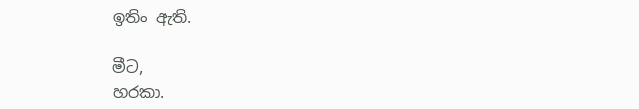ඉතිං ඇති.

මීට,
හරකා.